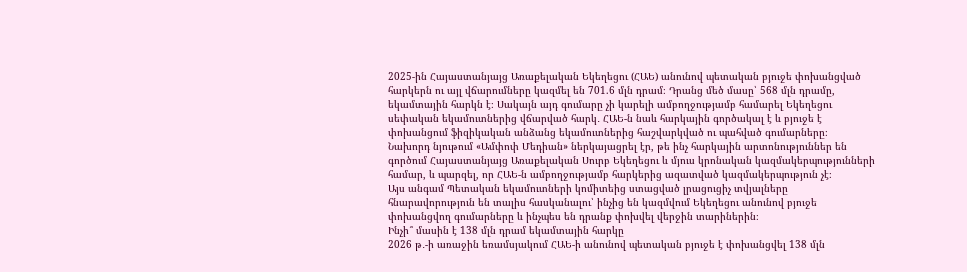2025-ին Հայաստանյայց Առաքելական Եկեղեցու (ՀԱԵ) անունով պետական բյուջե փոխանցված հարկերն ու այլ վճարումները կազմել են 701.6 մլն դրամ։ Դրանց մեծ մասը՝ 568 մլն դրամը, եկամտային հարկն է։ Սակայն այդ գումարը չի կարելի ամբողջությամբ համարել Եկեղեցու սեփական եկամուտներից վճարված հարկ․ ՀԱԵ-ն նաև հարկային գործակալ է և բյուջե է փոխանցում ֆիզիկական անձանց եկամուտներից հաշվարկված ու պահված գումարները։
Նախորդ նյութում «Ամփոփ Մեդիան» ներկայացրել էր, թե ինչ հարկային արտոնություններ են գործում Հայաստանյայց Առաքելական Սուրբ Եկեղեցու և մյուս կրոնական կազմակերպությունների համար, և պարզել, որ ՀԱԵ-ն ամբողջությամբ հարկերից ազատված կազմակերպություն չէ։
Այս անգամ Պետական եկամուտների կոմիտեից ստացված լրացուցիչ տվյալները հնարավորություն են տալիս հասկանալու՝ ինչից են կազմվում Եկեղեցու անունով բյուջե փոխանցվող գումարները և ինչպես են դրանք փոխվել վերջին տարիներին։
Ինչի՞ մասին է 138 մլն դրամ եկամտային հարկը
2026 թ․-ի առաջին եռամսյակում ՀԱԵ-ի անունով պետական բյուջե է փոխանցվել 138 մլն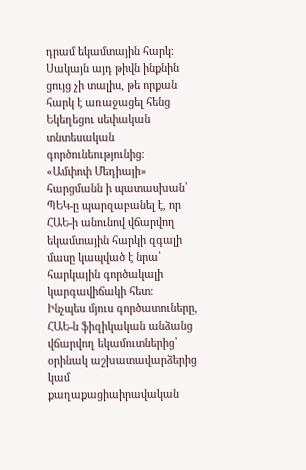դրամ եկամտային հարկ։
Սակայն այդ թիվն ինքնին ցույց չի տալիս, թե որքան հարկ է առաջացել հենց Եկեղեցու սեփական տնտեսական գործունեությունից։
«Ամփոփ Մեդիայի» հարցմանն ի պատասխան՝ ՊԵԿ-ը պարզաբանել է, որ ՀԱԵ-ի անունով վճարվող եկամտային հարկի զգալի մասը կապված է նրա՝ հարկային գործակալի կարգավիճակի հետ։
Ինչպես մյուս գործատուները, ՀԱԵ-ն ֆիզիկական անձանց վճարվող եկամուտներից՝ օրինակ աշխատավարձերից կամ քաղաքացիաիրավական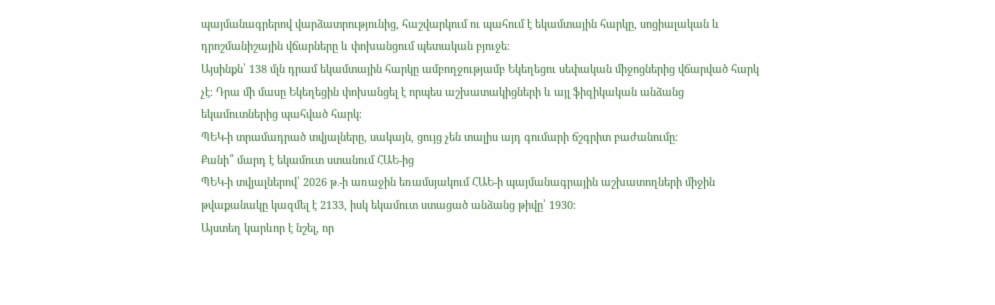պայմանագրերով վարձատրությունից, հաշվարկում ու պահում է եկամտային հարկը, սոցիալական և դրոշմանիշային վճարները և փոխանցում պետական բյուջե։
Այսինքն՝ 138 մլն դրամ եկամտային հարկը ամբողջությամբ Եկեղեցու սեփական միջոցներից վճարված հարկ չէ։ Դրա մի մասը Եկեղեցին փոխանցել է որպես աշխատակիցների և այլ ֆիզիկական անձանց եկամուտներից պահված հարկ։
ՊԵԿ-ի տրամադրած տվյալները, սակայն, ցույց չեն տալիս այդ գումարի ճշգրիտ բաժանումը։
Քանի՞ մարդ է եկամուտ ստանում ՀԱԵ-ից
ՊԵԿ-ի տվյալներով՝ 2026 թ․-ի առաջին եռամսյակում ՀԱԵ-ի պայմանագրային աշխատողների միջին թվաքանակը կազմել է 2133, իսկ եկամուտ ստացած անձանց թիվը՝ 1930։
Այստեղ կարևոր է նշել, որ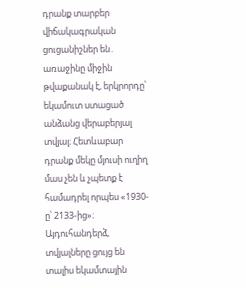դրանք տարբեր վիճակագրական ցուցանիշներ են․ առաջինը միջին թվաքանակ է, երկրորդը՝ եկամուտ ստացած անձանց վերաբերյալ տվյալ։ Հետևաբար դրանք մեկը մյուսի ուղիղ մաս չեն և չպետք է համադրել որպես «1930-ը՝ 2133-ից»։
Այդուհանդերձ, տվյալները ցույց են տալիս եկամտային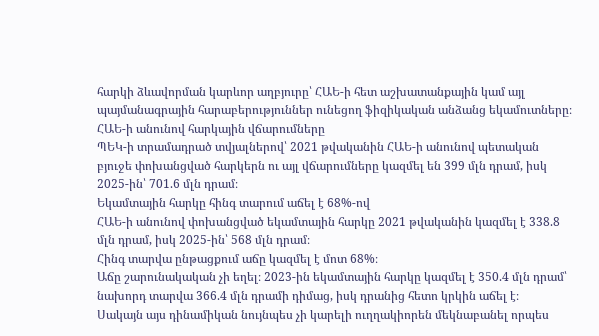հարկի ձևավորման կարևոր աղբյուրը՝ ՀԱԵ-ի հետ աշխատանքային կամ այլ պայմանագրային հարաբերություններ ունեցող ֆիզիկական անձանց եկամուտները։
ՀԱԵ-ի անունով հարկային վճարումները
ՊԵԿ-ի տրամադրած տվյալներով՝ 2021 թվականին ՀԱԵ-ի անունով պետական բյուջե փոխանցված հարկերն ու այլ վճարումները կազմել են 399 մլն դրամ, իսկ 2025-ին՝ 701.6 մլն դրամ։
Եկամտային հարկը հինգ տարում աճել է 68%-ով
ՀԱԵ-ի անունով փոխանցված եկամտային հարկը 2021 թվականին կազմել է 338.8 մլն դրամ, իսկ 2025-ին՝ 568 մլն դրամ։
Հինգ տարվա ընթացքում աճը կազմել է մոտ 68%։
Աճը շարունակական չի եղել։ 2023-ին եկամտային հարկը կազմել է 350.4 մլն դրամ՝ նախորդ տարվա 366.4 մլն դրամի դիմաց, իսկ դրանից հետո կրկին աճել է։
Սակայն այս դինամիկան նույնպես չի կարելի ուղղակիորեն մեկնաբանել որպես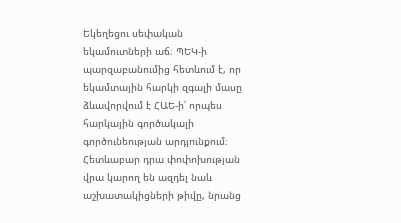Եկեղեցու սեփական եկամուտների աճ։ ՊԵԿ-ի պարզաբանումից հետևում է, որ եկամտային հարկի զգալի մասը ձևավորվում է ՀԱԵ-ի՝ որպես հարկային գործակալի գործունեության արդյունքում։
Հետևաբար դրա փոփոխության վրա կարող են ազդել նաև աշխատակիցների թիվը, նրանց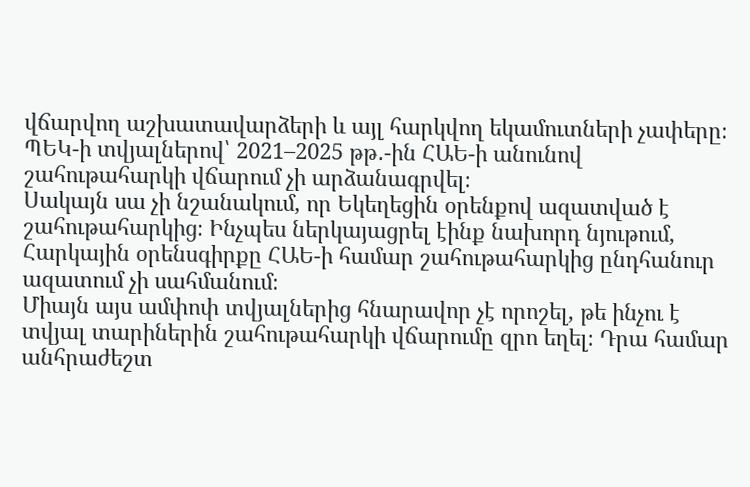վճարվող աշխատավարձերի և այլ հարկվող եկամուտների չափերը։
ՊԵԿ-ի տվյալներով՝ 2021–2025 թթ․-ին ՀԱԵ-ի անունով շահութահարկի վճարում չի արձանագրվել։
Սակայն սա չի նշանակում, որ Եկեղեցին օրենքով ազատված է շահութահարկից։ Ինչպես ներկայացրել էինք նախորդ նյութում, Հարկային օրենսգիրքը ՀԱԵ-ի համար շահութահարկից ընդհանուր ազատում չի սահմանում։
Միայն այս ամփոփ տվյալներից հնարավոր չէ որոշել, թե ինչու է տվյալ տարիներին շահութահարկի վճարումը զրո եղել։ Դրա համար անհրաժեշտ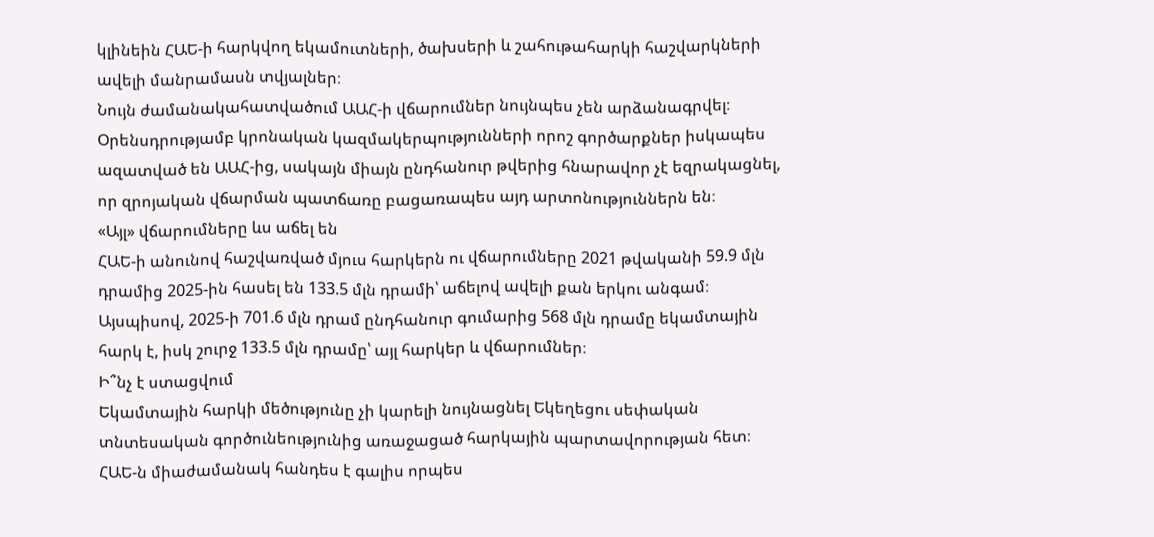կլինեին ՀԱԵ-ի հարկվող եկամուտների, ծախսերի և շահութահարկի հաշվարկների ավելի մանրամասն տվյալներ։
Նույն ժամանակահատվածում ԱԱՀ-ի վճարումներ նույնպես չեն արձանագրվել։ Օրենսդրությամբ կրոնական կազմակերպությունների որոշ գործարքներ իսկապես ազատված են ԱԱՀ-ից, սակայն միայն ընդհանուր թվերից հնարավոր չէ եզրակացնել, որ զրոյական վճարման պատճառը բացառապես այդ արտոնություններն են։
«Այլ» վճարումները ևս աճել են
ՀԱԵ-ի անունով հաշվառված մյուս հարկերն ու վճարումները 2021 թվականի 59.9 մլն դրամից 2025-ին հասել են 133.5 մլն դրամի՝ աճելով ավելի քան երկու անգամ։
Այսպիսով, 2025-ի 701.6 մլն դրամ ընդհանուր գումարից 568 մլն դրամը եկամտային հարկ է, իսկ շուրջ 133.5 մլն դրամը՝ այլ հարկեր և վճարումներ։
Ի՞նչ է ստացվում
Եկամտային հարկի մեծությունը չի կարելի նույնացնել Եկեղեցու սեփական տնտեսական գործունեությունից առաջացած հարկային պարտավորության հետ։ ՀԱԵ-ն միաժամանակ հանդես է գալիս որպես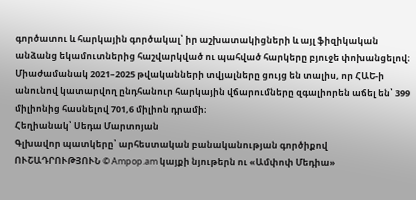գործատու և հարկային գործակալ՝ իր աշխատակիցների և այլ ֆիզիկական անձանց եկամուտներից հաշվարկված ու պահված հարկերը բյուջե փոխանցելով։
Միաժամանակ 2021–2025 թվականների տվյալները ցույց են տալիս, որ ՀԱԵ-ի անունով կատարվող ընդհանուր հարկային վճարումները զգալիորեն աճել են՝ 399 միլիոնից հասնելով 701,6 միլիոն դրամի։
Հեղիանակ՝ Սեդա Մարտոյան
Գլխավոր պատկերը՝ արհեստական բանականության գործիքով
ՈՒՇԱԴՐՈՒԹՅՈՒՆ © Ampop.am կայքի նյութերն ու «Ամփոփ Մեդիա»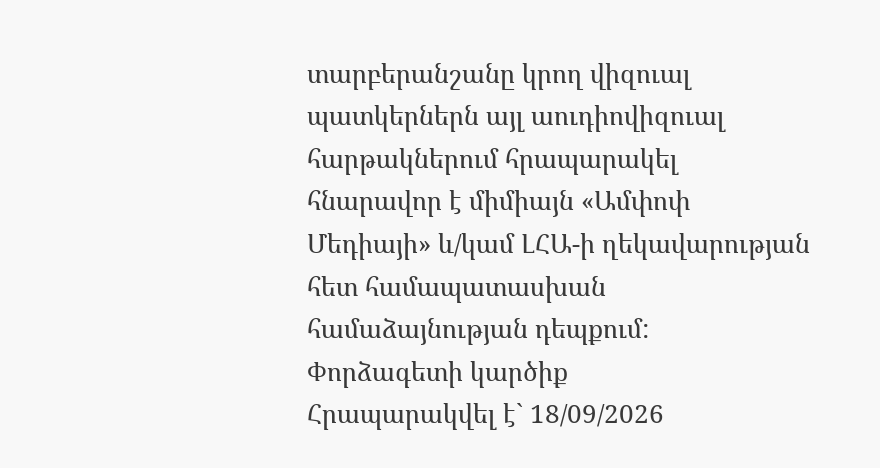տարբերանշանը կրող վիզուալ պատկերներն այլ աուդիովիզուալ հարթակներում հրապարակել հնարավոր է միմիայն «Ամփոփ Մեդիայի» և/կամ ԼՀԱ-ի ղեկավարության հետ համապատասխան համաձայնության դեպքում:
Փորձագետի կարծիք
Հրապարակվել է` 18/09/2026